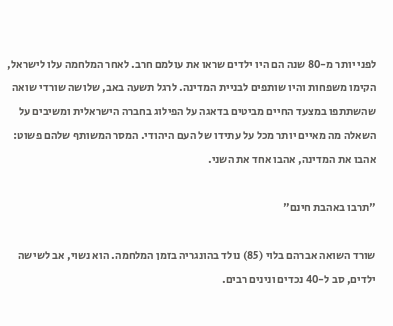לפני יותר מ-80 שנה הם היו ילדים שראו את עולמם חרב. לאחר המלחמה עלו לישראל, הקימו משפחות והיו שותפים לבניית המדינה. לרגל תשעה באב, שלושה שורדי שואה שהשתתפו במצעד החיים מביטים בדאגה על הפילוג בחברה הישראלית ומשיבים על השאלה מה מאיים יותר מכל על עתידו של העם היהודי. המסר המשותף שלהם פשוט: אהבו את המדינה, אהבו אחד את השני.

"תרבו באהבת חינם"

שורד השואה אברהם בלוי (85) נולד בהונגריה בזמן המלחמה. הוא נשוי, אב לשישה ילדים, סב ל-40 נכדים ונינים רבים.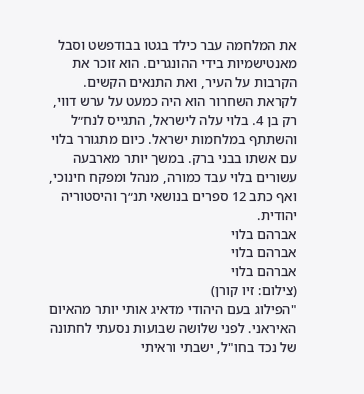את המלחמה עבר כילד בגטו בבודפשט וסבל מאנטישמיות בידי ההונגרים. הוא זוכר את הקרבות על העיר, ואת התנאים הקשים.
לקראת השחרור הוא היה כמעט על ערש דווי, רק בן 4. בלוי עלה לישראל, התגייס לנח״ל והשתתף במלחמות ישראל. כיום מתגורר בלוי עם אשתו בבני ברק. במשך יותר מארבעה עשורים בלוי עבד כמורה, מנהל ומפקח חינוכי, ואף כתב 12 ספרים בנושאי תנ״ך והיסטוריה יהודית.
אברהם בלוי
אברהם בלוי
אברהם בלוי
(צילום: זיו קורן)
"הפילוג בעם היהודי מדאיג אותי יותר מהאיום האיראני. לפני שלושה שבועות נסעתי לחתונה של נכד בחו"ל, ישבתי וראיתי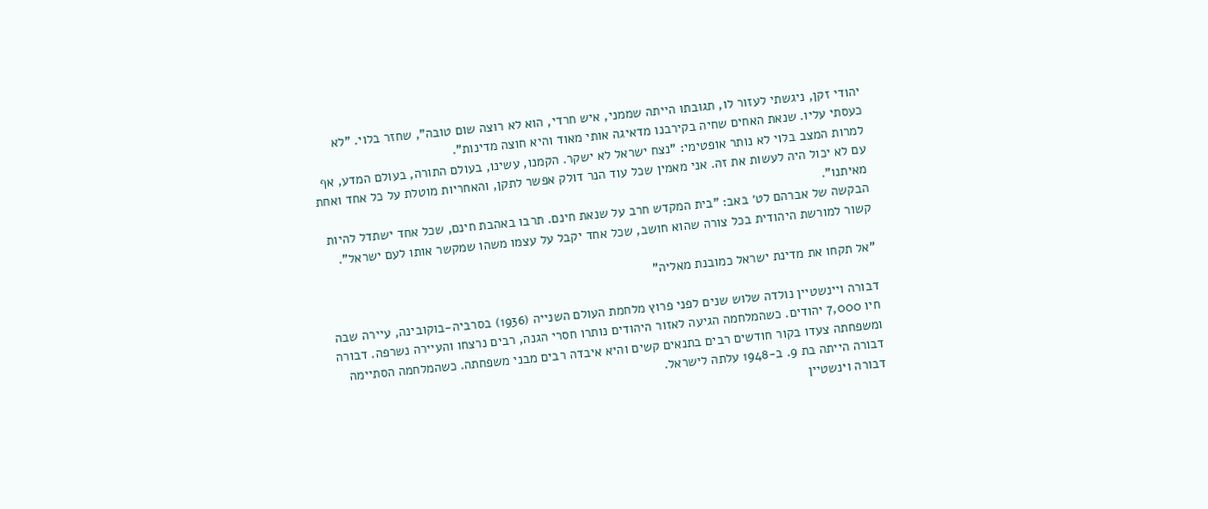יהודי זקן, ניגשתי לעזור לו, תגובתו הייתה שממני, איש חרדי, הוא לא רוצה שום טובה", שחזר בלוי. "לא כעסתי עליו. שנאת האחים שחיה בקירבנו מדאיגה אותי מאוד והיא חוצה מדינות".
למרות המצב בלוי לא נותר אופטימי: "נצח ישראל לא ישקר. הקמנו, עשינו, בעולם התורה, בעולם המדע, אף עם לא יכול היה לעשות את זה. אני מאמין שכל עוד הנר דולק אפשר לתקן, והאחריות מוטלת על כל אחד ואחת מאיתנו".
הבקשה של אברהם לט׳ באב: "בית המקדש חרב על שנאת חינם. תרבו באהבת חינם, שכל אחד ישתדל להיות קשור למורשת היהודית בכל צורה שהוא חושב, שכל אחד יקבל על עצמו משהו שמקשר אותו לעם ישראל".

"אל תקחו את מדינת ישראל כמובנת מאליה"

דבורה ויינשטיין נולדה שלוש שנים לפני פרוץ מלחמת העולם השנייה (1936) בסרביה-בוקובינה, עיירה שבה חיו 7,000 יהודים. כשהמלחמה הגיעה לאזור היהודים נותרו חסרי הגנה, רבים נרצחו והעיירה נשרפה. דבורה ומשפחתה צעדו בקור חודשים רבים בתנאים קשים והיא איבדה רבים מבני משפחתה. כשהמלחמה הסתיימה דבורה הייתה בת 9. ב-1948 עלתה לישראל.
דבורה וינשטיין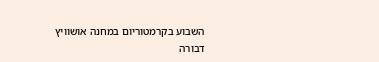השבוע בקרמטוריום במחנה אושוויץ
דבורה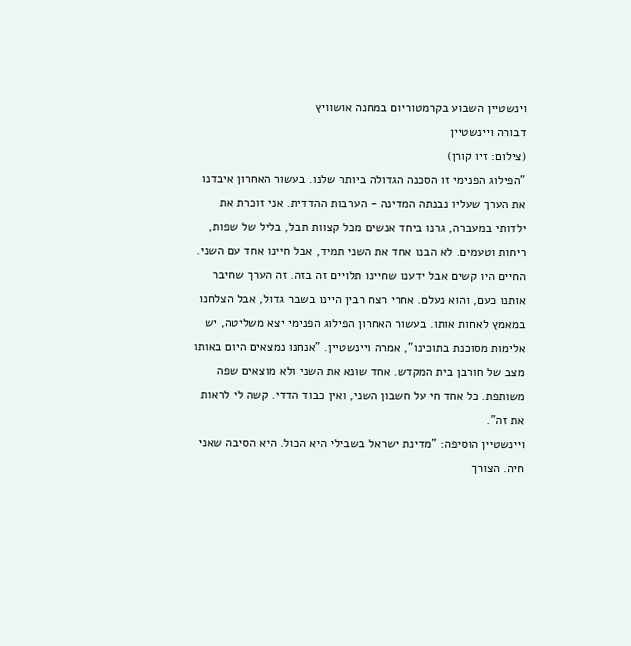וינשטיין השבוע בקרמטוריום במחנה אושוויץ
דבורה ויינשטיין
(צילום: זיו קורן)
"הפילוג הפנימי זו הסכנה הגדולה ביותר שלנו. בעשור האחרון איבדנו את הערך שעליו נבנתה המדינה - הערבות ההדדית. אני זוכרת את ילדותי במעברה, גרנו ביחד אנשים מכל קצוות תבל, בליל של שפות, ריחות וטעמים. לא הבנו אחד את השני תמיד, אבל חיינו אחד עם השני. החיים היו קשים אבל ידענו שחיינו תלויים זה בזה. זה הערך שחיבר אותנו כעם, והוא נעלם. אחרי רצח רבין היינו בשבר גדול, אבל הצלחנו במאמץ לאחות אותו. בעשור האחרון הפילוג הפנימי יצא משליטה, יש אלימות מסוכנת בתוכינו", אמרה ויינשטיין. "אנחנו נמצאים היום באותו מצב של חורבן בית המקדש. אחד שונא את השני ולא מוצאים שפה משותפת. כל אחד חי על חשבון השני, ואין כבוד הדדי. קשה לי לראות את זה".
ויינשטיין הוסיפה: "מדינת ישראל בשבילי היא הכול. היא הסיבה שאני חיה. הצורך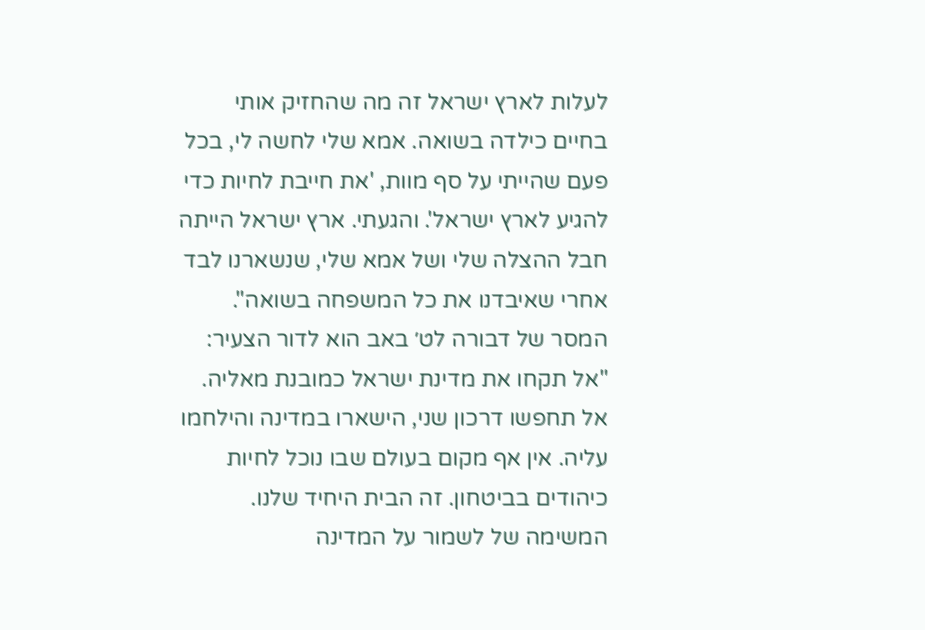לעלות לארץ ישראל זה מה שהחזיק אותי בחיים כילדה בשואה. אמא שלי לחשה לי, בכל פעם שהייתי על סף מוות, 'את חייבת לחיות כדי להגיע לארץ ישראל'. והגעתי. ארץ ישראל הייתה חבל ההצלה שלי ושל אמא שלי, שנשארנו לבד אחרי שאיבדנו את כל המשפחה בשואה".
המסר של דבורה לט׳ באב הוא לדור הצעיר: "אל תקחו את מדינת ישראל כמובנת מאליה. אל תחפשו דרכון שני, הישארו במדינה והילחמו עליה. אין אף מקום בעולם שבו נוכל לחיות כיהודים בביטחון. זה הבית היחיד שלנו. המשימה של לשמור על המדינה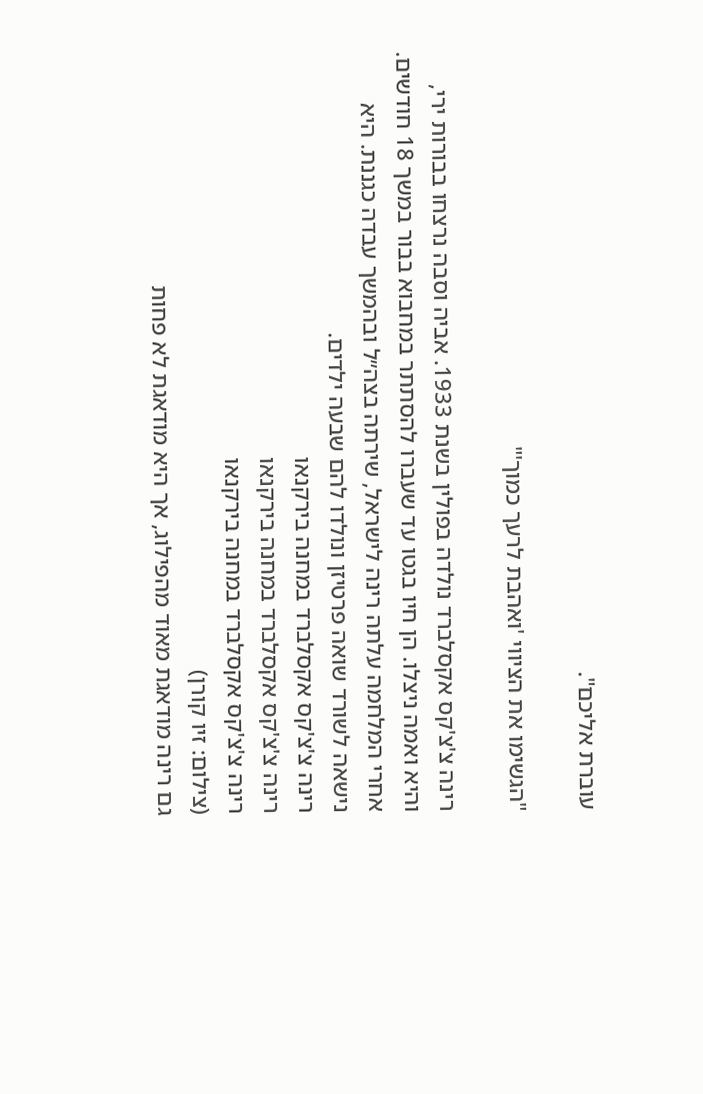עוברת אליכם".

"הגשימו את הציווי 'ואהבת לרעך כמוך'"

רינה צ'צ'קס אקסלברד נולדה בפולין בשנת 1933. אביה וסבה נרצחו בבורות ירי, והיא ואמה ניצלו. הן חיו בגטו עד שעברו להסתתר במחבוא בבור במשך 18 חודשים. אחרי המלחמה עלתה רינה לישראל, שירתה בצה״ל ובהמשך עבדה כגננת. היא נישאה לשורד שואה פרטיזן ונולדו להם שבעה ילדים.
רינה צ'צ'קס אקסלברד במחנה בירקנאו
רינה צ'צ'קס אקסלברד במחנה בירקנאו
רינה צ'צ'קס אקסלברד במחנה בירקנאו
(צילום: זיו קורן)
גם רינה מודאגת מאוד מהפילוג, אך היא מודאגת לא פחות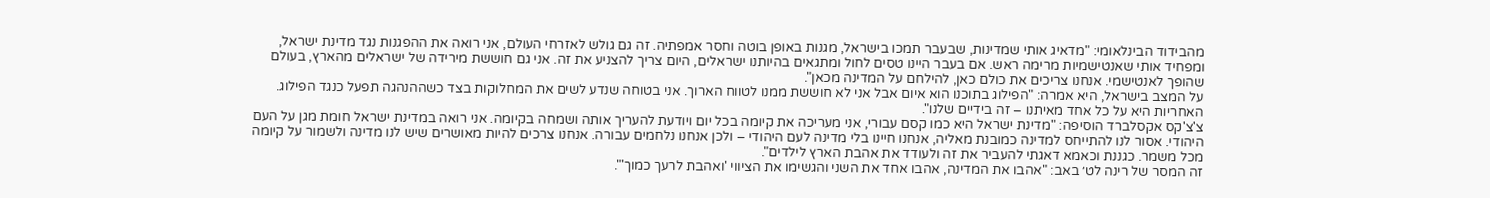מהבידוד הבינלאומי: "מדאיג אותי שמדינות, שבעבר תמכו בישראל, מגנות באופן בוטה וחסר אמפתיה. זה גם גולש לאזרחי העולם, אני רואה את ההפגנות נגד מדינת ישראל, ומפחיד אותי שאנטישמיות מרימה ראש. אם בעבר היינו טסים לחול ומתגאים בהיותנו ישראלים, היום צריך להצניע את זה. אני גם חוששת מירידה של ישראלים מהארץ, בעולם שהופך לאנטישמי. אנחנו צריכים את כולם כאן, להילחם על המדינה מכאן".
על המצב בישראל, היא אמרה: "הפילוג בתוכנו הוא איום אבל אני לא חוששת ממנו לטווח הארוך. אני בטוחה שנדע לשים את המחלוקות בצד כשההנהגה תפעל כנגד הפילוג. האחריות היא על כל אחד מאיתנו – זה בידיים שלנו".
צ'צ'קס אקסלברד הוסיפה: "מדינת ישראל היא כמו קסם עבורי, אני מעריכה את קיומה בכל יום ויודעת להעריך אותה ושמחה בקיומה. אני רואה במדינת ישראל חומת מגן על העם היהודי. אסור לנו להתייחס למדינה כמובנת מאליה, אנחנו חיינו בלי מדינה לעם היהודי – ולכן אנחנו נלחמים עבורה. אנחנו צרכים להיות מאושרים שיש לנו מדינה ולשמור על קיומה מכל משמר. כגננת וכאמא דאגתי להעביר את זה ולעודד את אהבת הארץ לילדים".
זה המסר של רינה לט׳ באב: "אהבו את המדינה, אהבו אחד את השני והגשימו את הציווי 'ואהבת לרעך כמוך'".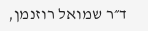ד״ר שמואל רוזנמן,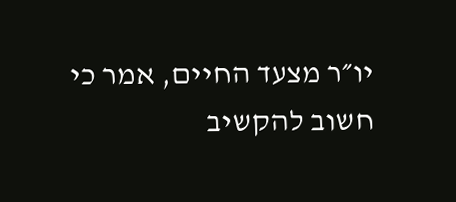יו״ר מצעד החיים, אמר כי חשוב להקשיב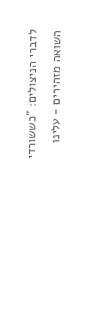לדברי הניצולים: "כששורדי השואה מזהירים - עלינו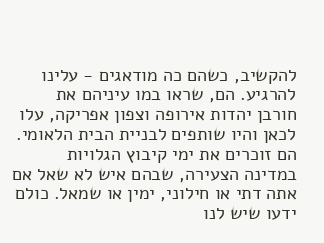להקשיב, כשהם כה מודאגים - עלינו להרגיע. הם, שראו במו עיניהם את חורבן יהדות אירופה וצפון אפריקה, עלו לכאן והיו שותפים לבניית הבית הלאומי. הם זוכרים את ימי קיבוץ הגלויות במדינה הצעירה, שבהם איש לא שאל אם אתה דתי או חילוני, ימין או שמאל. כולם ידעו שיש לנו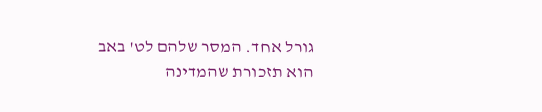גורל אחד. המסר שלהם לט' באב הוא תזכורת שהמדינה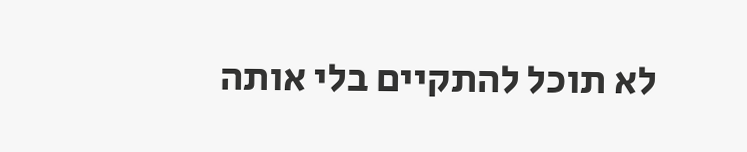לא תוכל להתקיים בלי אותה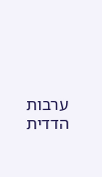ערבות הדדית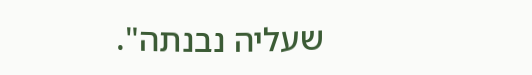שעליה נבנתה".